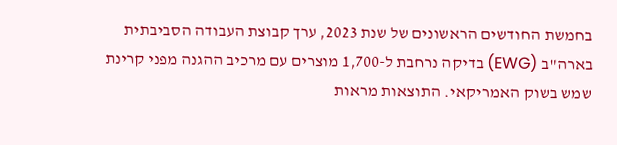בחמשת החודשים הראשונים של שנת 2023, ערך קבוצת העבודה הסביבתית בארה"ב (EWG) בדיקה נרחבת ל-1,700 מוצרים עם מרכיב ההגנה מפני קרינת שמש בשוק האמריקאי. התוצאות מראות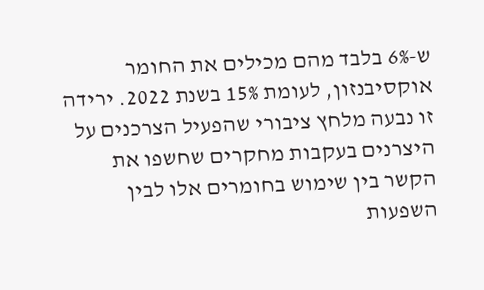ש-6% בלבד מהם מכילים את החומר אוקסיבנזון, לעומת 15% בשנת 2022. ירידה זו נבעה מלחץ ציבורי שהפעיל הצרכנים על היצרנים בעקבות מחקרים שחשפו את הקשר בין שימוש בחומרים אלו לבין השפעות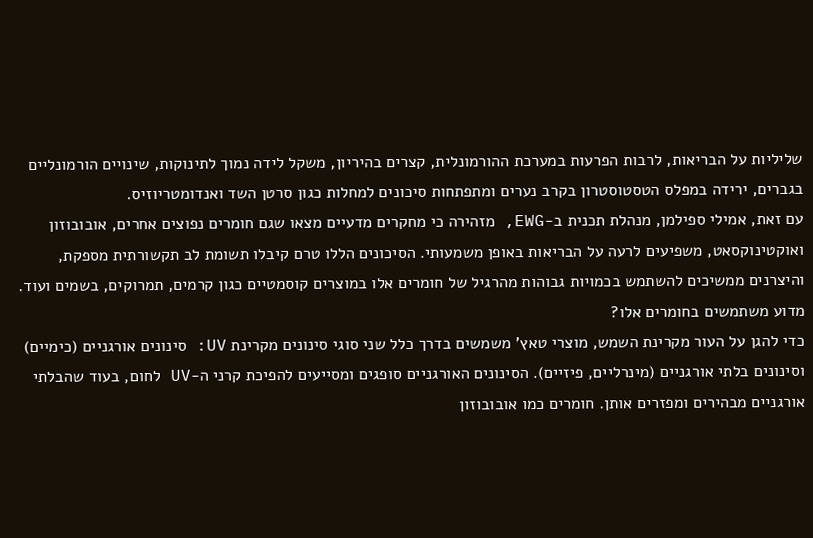שליליות על הבריאות, לרבות הפרעות במערכת ההורמונלית, קצרים בהיריון, משקל לידה נמוך לתינוקות, שינויים הורמונליים בגברים, ירידה במפלס הטסטוסטרון בקרב נערים ומתפתחות סיכונים למחלות כגון סרטן השד ואנדומטריוזיס.
עם זאת, אמילי ספילמן, מנהלת תכנית ב-EWG, מזהירה כי מחקרים מדעיים מצאו שגם חומרים נפוצים אחרים, אובובוזון ואוקטינוקסאט, משפיעים לרעה על הבריאות באופן משמעותי. הסיכונים הללו טרם קיבלו תשומת לב תקשורתית מספקת, והיצרנים ממשיכים להשתמש בכמויות גבוהות מהרגיל של חומרים אלו במוצרים קוסמטיים כגון קרמים, תמרוקים, בשמים ועוד.
מדוע משתמשים בחומרים אלו?
כדי להגן על העור מקרינת השמש, מוצרי טאץ' משמשים בדרך כלל שני סוגי סינונים מקרינת UV: סינונים אורגניים (כימיים) וסינונים בלתי אורגניים (מינרליים, פיזיים). הסינונים האורגניים סופגים ומסייעים להפיכת קרני ה-UV לחום, בעוד שהבלתי אורגניים מבהירים ומפזרים אותן. חומרים כמו אובובוזון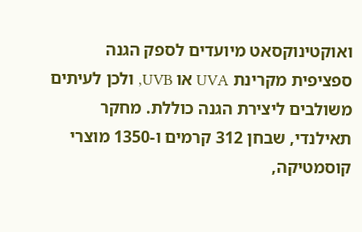ואוקטינוקסאט מיועדים לספק הגנה ספציפית מקרינת UVA או UVB, ולכן לעיתים משולבים ליצירת הגנה כוללת. מחקר תאילנדי, שבחן 312 קרמים ו-1350 מוצרי קוסמטיקה,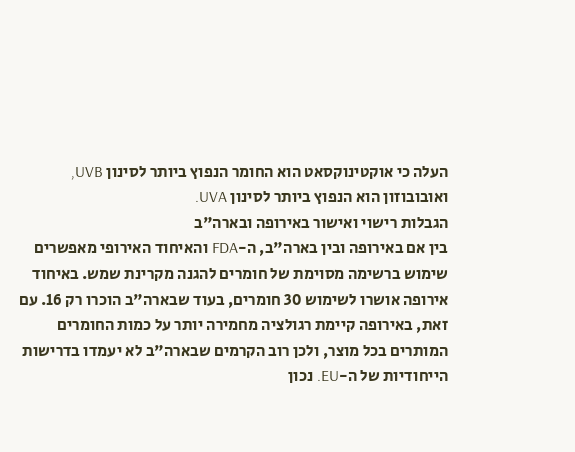העלה כי אוקטינוקסאט הוא החומר הנפוץ ביותר לסינון UVB, ואובובוזון הוא הנפוץ ביותר לסינון UVA.
הגבלות רישוי ואישור באירופה ובארה"ב
בין אם באירופה ובין בארה"ב, ה-FDA והאיחוד האירופי מאפשרים שימוש ברשימה מסוימת של חומרים להגנה מקרינת שמש. באיחוד אירופה אושרו לשימוש 30 חומרים, בעוד שבארה"ב הוכרו רק 16. עם זאת, באירופה קיימת רגולציה מחמירה יותר על כמות החומרים המותרים בכל מוצר, ולכן רוב הקרמים שבארה"ב לא יעמדו בדרישות הייחודיות של ה-EU. נכון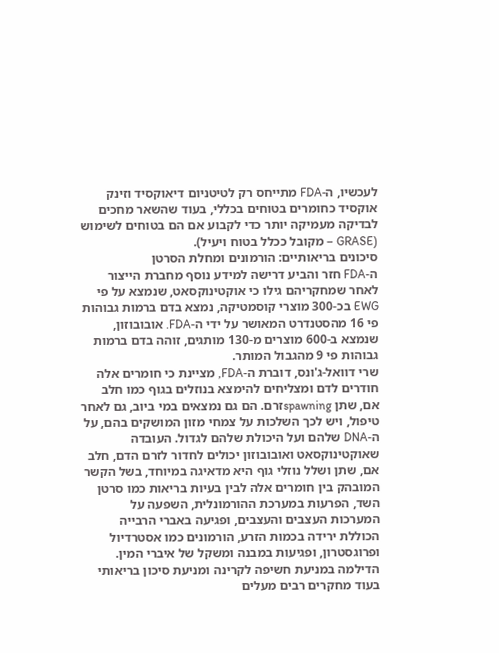לעכשיו, ה-FDA מתייחס רק לטיטניום דיאוקסיד וזינק אוקסיד כחומרים בטוחים בכללי, בעוד שהשאר מחכים לבדיקה מעמיקה יותר כדי לקבוע אם הם בטוחים לשימוש (GRASE – מקובל ככלל בטוח ויעיל).
סיכונים בריאותיים: הורמונים ומחלת הסרטן
ה-FDA חזר והביע דרישה למידע נוסף מחברת הייצור לאחר שמחקריהם גילו כי אוקטינוקסאט, שנמצא על פי EWG בכ-300 מוצרי קוסמטיקה, נמצא בדם ברמות גבוהות פי 16 מהסטנדרט המאושר על ידי ה-FDA. אובובוזון, שנמצא ב-600 מוצרים מ-130 מותגים, זוהה בדם ברמות גבוהות פי 9 מהגבול המותר.
שרי דוואל-ג'ונס, דוברת ה-FDA, מציינת כי חומרים אלה חודרים לדם ומצליחים להימצא בנוזלים בגוף כמו חלב אם, שתן spawningזרם. הם גם נמצאים במי ביוב, גם לאחר טיפול, ויש לכך השלכות על צמחי מזון המושקים בהם, על ה-DNA שלהם ועל היכולת שלהם לגדול. העובדה שאוקטינוקסאט ואובובוזון יכולים לחדור לזרם הדם, חלב אם, שתן ושלל נוזלי גוף היא מדאיגה במיוחד, בשל הקשר המובהק בין חומרים אלה לבין בעיות בריאות כמו סרטן השד, הפרעות במערכת ההורמונלית, השפעה על המערכות העצבים והעצבים, ופגיעה באברי הרבייה הכוללת ירידה בכמות הזרע, הורמונים כמו אסטרדיול ופרוגסטרון, ופגיעות במבנה ומשקל של איברי המין.
הדילמה במניעת חשיפה לקרינה ומניעת סיכון בריאותי
בעוד מחקרים רבים מעלים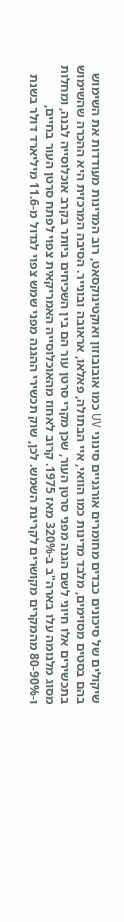שיקולים של סיכונים כבדים מחומרים אורגניים סינוני UV כמו אובובוזון ואוקטינוקסאט, רוב המדינות מעודדות את השימוש בהם בסטים מסוימים, מלבד מדינות כמו הוואי, איי הבתולה, פאלאו, אראובה ובונייר. הסיבה המרכזית היא ההכרה שהשימוש בתכשירים אלו חיוני לשם הגנה מפני סרטן העור, שכן מקרי סרטן עור הם בין השכיחים ביותר בקרב אוכלוסייה לבנה, ומחלות מסוג מלנומה עלו בארה"ב ב-320% מאז 1975. קרוב לאחוז מהאוכלוסייה האמריקאית צפוי לפתח סרטן העור בחיים, ו-80-90% מהמקרים מקושרים לקרינת השמש. לכן, שוק תכשירי ההגנה מפני שמש צפוי לגדול מ-11.6 מיליארד דולר בשנת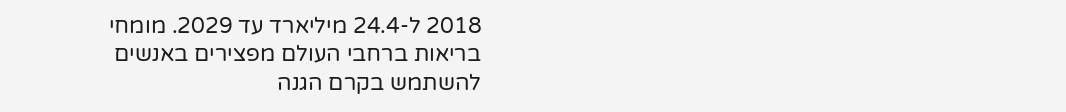2018 ל-24.4 מיליארד עד 2029. מומחי בריאות ברחבי העולם מפצירים באנשים להשתמש בקרם הגנה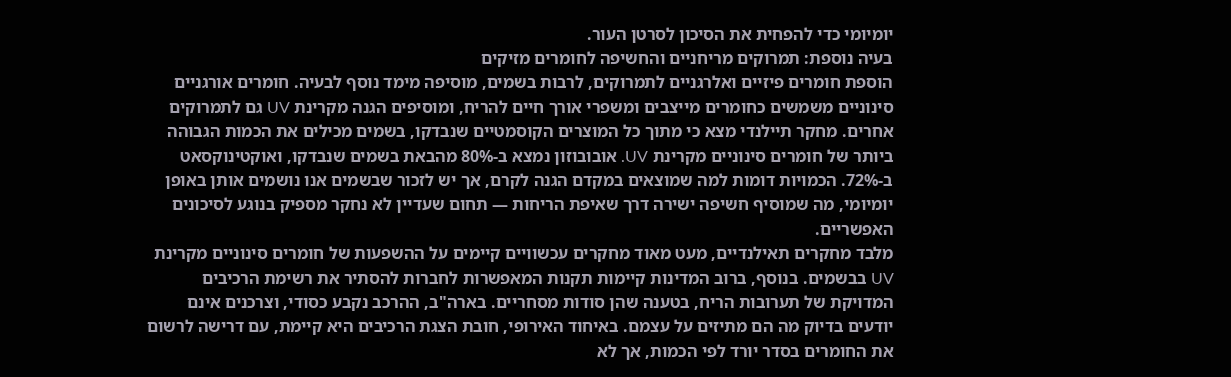יומיומי כדי להפחית את הסיכון לסרטן העור.
בעיה נוספת: תמרוקים מריחניים והחשיפה לחומרים מזיקים
הוספת חומרים פיזיים ואלרגניים לתמרוקים, לרבות בשמים, מוסיפה מימד נוסף לבעיה. חומרים אורגניים סינוניים משמשים כחומרים מייצבים ומשפרי אורך חיים להריח, ומוסיפים הגנה מקרינת UV גם לתמרוקים אחרים. מחקר תיילנדי מצא כי מתוך כל המוצרים הקוסמטיים שנבדקו, בשמים מכילים את הכמות הגבוהה ביותר של חומרים סינוניים מקרינת UV. אובובוזון נמצא ב-80% מהבאת בשמים שנבדקו, ואוקטינוקסאט ב-72%. הכמויות דומות למה שמוצאים במקדם הגנה לקרם, אך יש לזכור שבשמים אנו נושמים אותן באופן יומיומי, מה שמוסיף חשיפה ישירה דרך שאיפת הריחות — תחום שעדיין לא נחקר מספיק בנוגע לסיכונים האפשריים.
מלבד מחקרים תאילנדיים, מעט מאוד מחקרים עכשוויים קיימים על ההשפעות של חומרים סינוניים מקרינת UV בבשמים. בנוסף, ברוב המדינות קיימות תקנות המאפשרות לחברות להסתיר את רשימת הרכיבים המדויקת של תערובות הריח, בטענה שהן סודות מסחריים. בארה"ב, ההרכב נקבע כסודי, וצרכנים אינם יודעים בדיוק מה הם מתיזים על עצמם. באיחוד האירופי, חובת הצגת הרכיבים היא קיימת, עם דרישה לרשום את החומרים בסדר יורד לפי הכמות, אך לא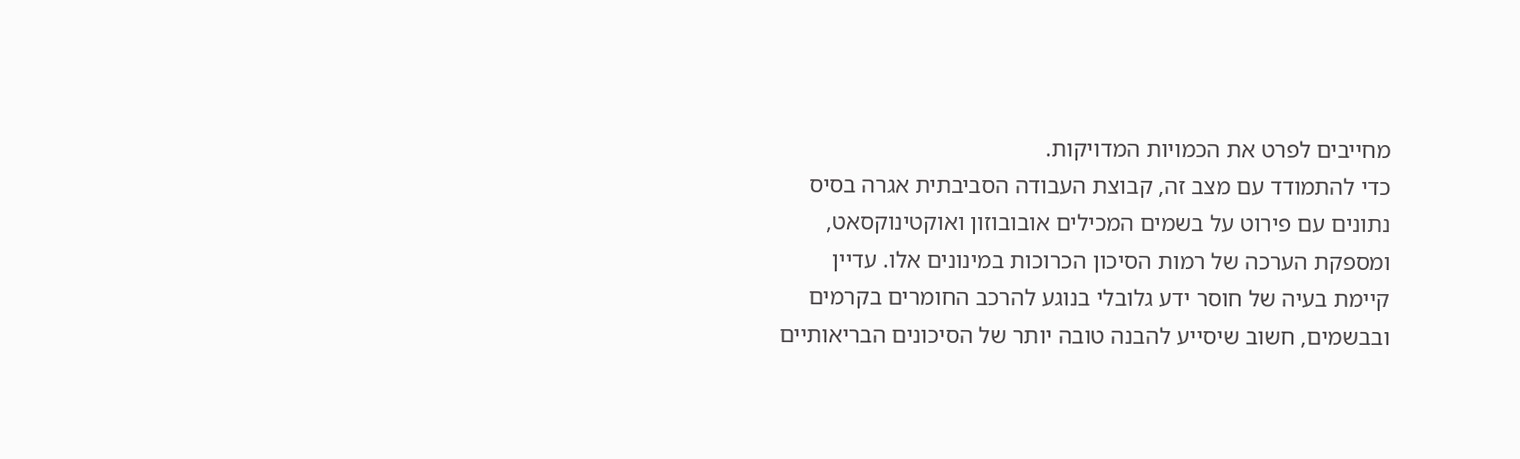מחייבים לפרט את הכמויות המדויקות.
כדי להתמודד עם מצב זה, קבוצת העבודה הסביבתית אגרה בסיס נתונים עם פירוט על בשמים המכילים אובובוזון ואוקטינוקסאט, ומספקת הערכה של רמות הסיכון הכרוכות במינונים אלו. עדיין קיימת בעיה של חוסר ידע גלובלי בנוגע להרכב החומרים בקרמים ובבשמים, חשוב שיסייע להבנה טובה יותר של הסיכונים הבריאותיים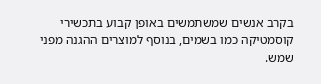בקרב אנשים שמשתמשים באופן קבוע בתכשירי קוסמטיקה כמו בשמים, בנוסף למוצרים ההגנה מפני שמש.